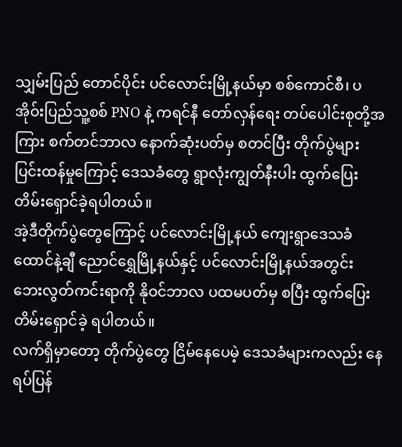သျှမ်းပြည် တောင်ပိုင်း ပင်လောင်းမြို့နယ်မှာ စစ်ကောင်စီ၊ ပအိုဝ်းပြည်သူ့စစ် PNO နဲ့ ကရင်နီ တော်လှန်ရေး တပ်ပေါင်းစုတို့အကြား စက်တင်ဘာလ နောက်ဆုံးပတ်မှ စတင်ပြီး တိုက်ပွဲများ ပြင်းထန်မှုကြောင့် ဒေသခံတွေ ရွာလုံးကျွတ်နီးပါး ထွက်ပြေးတိမ်းရှောင်ခဲ့ရပါတယ်။
အဲ့ဒီတိုက်ပွဲတွေကြောင့် ပင်လောင်းမြို့နယ် ကျေးရွာဒေသခံထောင်နဲ့ချီ ညောင်ရွှေမြို့နယ်နှင့် ပင်လောင်းမြို့နယ်အတွင်း ဘေးလွတ်ကင်းရာကို နိုဝင်ဘာလ ပထမပတ်မှ စပြီး ထွက်ပြေးတိမ်းရှောင်ခဲ့ ရပါတယ်။
လက်ရှိမှာတော့ တိုက်ပွဲတွေ ငြိမ်နေပေမဲ့ ဒေသခံများကလည်း နေရပ်ပြန်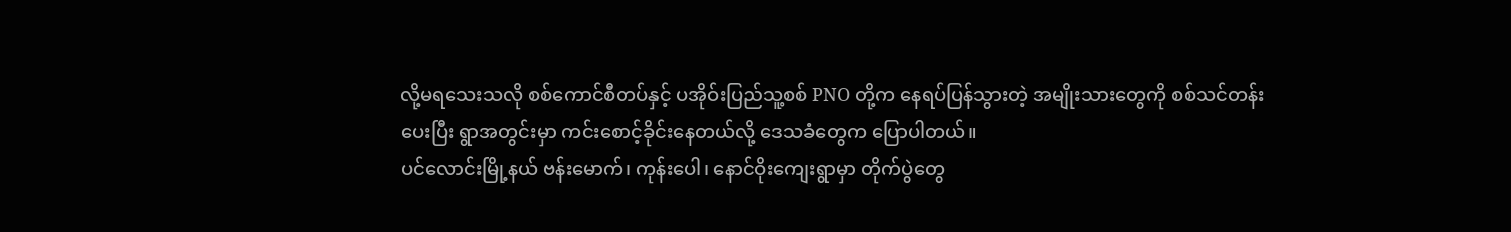လို့မရသေးသလို စစ်ကောင်စီတပ်နှင့် ပအိုဝ်းပြည်သူ့စစ် PNO တို့က နေရပ်ပြန်သွားတဲ့ အမျိုးသားတွေကို စစ်သင်တန်းပေးပြီး ရွာအတွင်းမှာ ကင်းစောင့်ခိုင်းနေတယ်လို့ ဒေသခံတွေက ပြောပါတယ်။
ပင်လောင်းမြို့နယ် ဗန်းမောက်၊ ကုန်းပေါ၊ နောင်ဝိုးကျေးရွာမှာ တိုက်ပွဲတွေ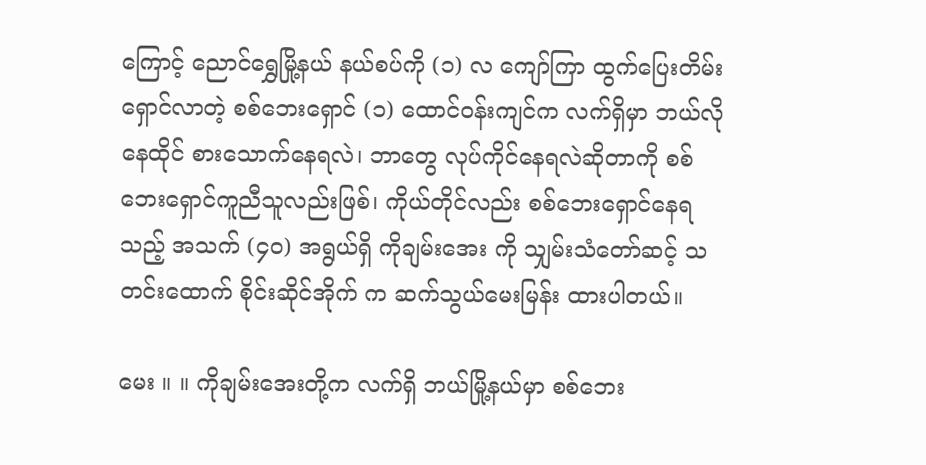ကြောင့် ညောင်ရွှေမြို့နယ် နယ်စပ်ကို (၁) လ ကျော်ကြာ ထွက်ပြေးတိမ်းရှောင်လာတဲ့ စစ်ဘေးရှောင် (၁) ထောင်ဝန်းကျင်က လက်ရှိမှာ ဘယ်လိုနေထိုင် စားသောက်နေရလဲ၊ ဘာတွေ လုပ်ကိုင်နေရလဲဆိုတာကို စစ်ဘေးရှောင်ကူညီသူလည်းဖြစ်၊ ကိုယ်တိုင်လည်း စစ်ဘေးရှောင်နေရသည့် အသက် (၄၀) အရွယ်ရှိ ကိုချမ်းအေး ကို သျှမ်းသံတော်ဆင့် သတင်းထောက် စိုင်းဆိုင်အိုက် က ဆက်သွယ်မေးမြန်း ထားပါတယ်။

မေး ။ ။ ကိုချမ်းအေးတို့က လက်ရှိ ဘယ်မြို့နယ်မှာ စစ်ဘေး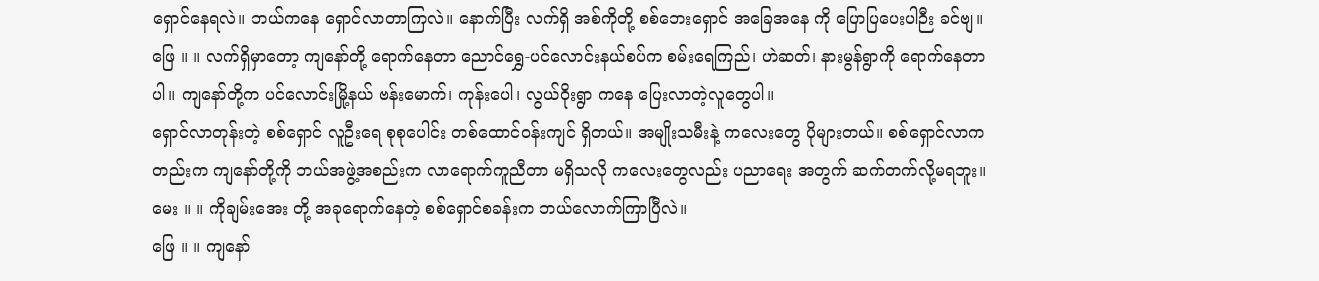ရှောင်နေရလဲ။ ဘယ်ကနေ ရှောင်လာတာကြလဲ။ နောက်ပြီး လက်ရှိ အစ်ကိုတို့ စစ်ဘေးရှောင် အခြေအနေ ကို ပြောပြပေးပါဉီး ခင်ဗျ။
ဖြေ ။ ။ လက်ရှိမှာတော့ ကျနော်တို့ ရောက်နေတာ ညောင်ရွှေ-ပင်လောင်းနယ်စပ်က စမ်းရေကြည်၊ ဟဲဆတ်၊ နားမွန်ရွာကို ရောက်နေတာပါ။ ကျနော်တို့က ပင်လောင်းမြို့နယ် ဗန်းမောက်၊ ကုန်းပေါ၊ လွယ်ဝိုးရွာ ကနေ ပြေးလာတဲ့လူတွေပါ။
ရှောင်လာတုန်းတဲ့ စစ်ရှောင် လူဦးရေ စုစုပေါင်း တစ်ထောင်ဝန်းကျင် ရှိတယ်။ အမျိုးသမီးနဲ့ ကလေးတွေ ပိုများတယ်။ စစ်ရှောင်လာကတည်းက ကျနော်တို့ကို ဘယ်အဖွဲ့အစည်းက လာရောက်ကူညီတာ မရှိသလို ကလေးတွေလည်း ပညာရေး အတွက် ဆက်တက်လို့မရဘူး။
မေး ။ ။ ကိုချမ်းအေး တို့ အခုရောက်နေတဲ့ စစ်ရှောင်စခန်းက ဘယ်လောက်ကြာပြီလဲ။
ဖြေ ။ ။ ကျနော်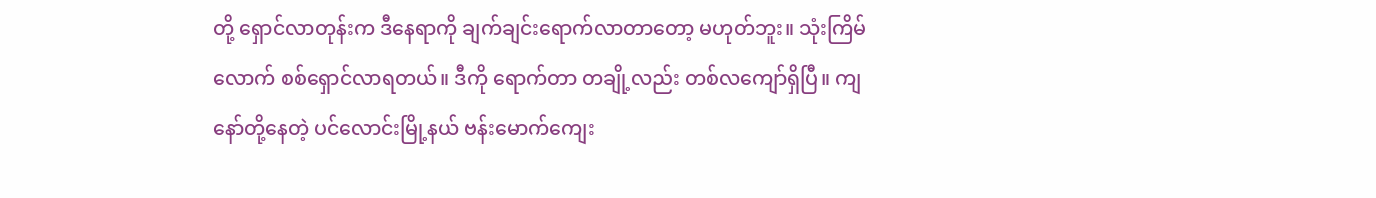တို့ ရှောင်လာတုန်းက ဒီနေရာကို ချက်ချင်းရောက်လာတာတော့ မဟုတ်ဘူး။ သုံးကြိမ်လောက် စစ်ရှောင်လာရတယ်။ ဒီကို ရောက်တာ တချို့လည်း တစ်လကျော်ရှိပြီ။ ကျနော်တို့နေတဲ့ ပင်လောင်းမြို့နယ် ဗန်းမောက်ကျေး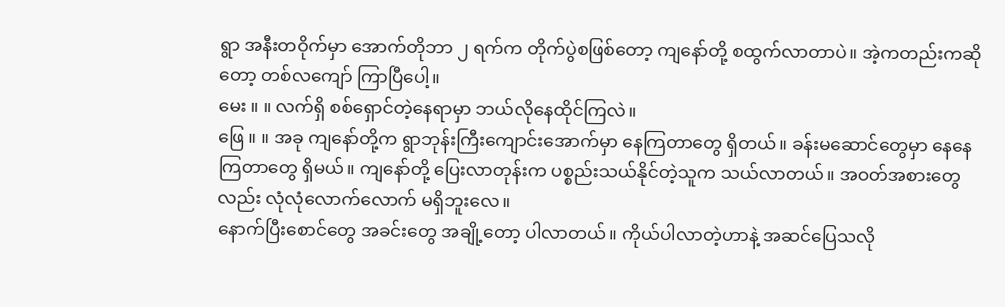ရွာ အနီးတဝိုက်မှာ အောက်တိုဘာ ၂ ရက်က တိုက်ပွဲစဖြစ်တော့ ကျနော်တို့ စထွက်လာတာပဲ။ အဲ့ကတည်းကဆိုတော့ တစ်လကျော် ကြာပြီပေါ့။
မေး ။ ။ လက်ရှိ စစ်ရှောင်တဲ့နေရာမှာ ဘယ်လိုနေထိုင်ကြလဲ။
ဖြေ ။ ။ အခု ကျနော်တို့က ရွာဘုန်းကြီးကျောင်းအောက်မှာ နေကြတာတွေ ရှိတယ်။ ခန်းမဆောင်တွေမှာ နေနေကြတာတွေ ရှိမယ်။ ကျနော်တို့ ပြေးလာတုန်းက ပစ္စည်းသယ်နိုင်တဲ့သူက သယ်လာတယ်။ အဝတ်အစားတွေ လည်း လုံလုံလောက်လောက် မရှိဘူးလေ။
နောက်ပြီးစောင်တွေ အခင်းတွေ အချို့တော့ ပါလာတယ်။ ကိုယ်ပါလာတဲ့ဟာနဲ့ အဆင်ပြေသလို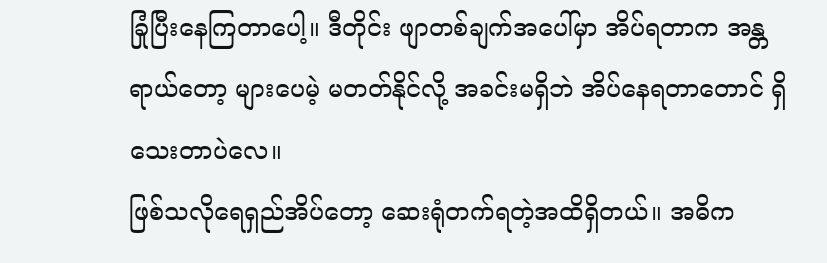ခြုံပြီးနေကြတာပေါ့။ ဒီတိုင်း ဖျာတစ်ချက်အပေါ်မှာ အိပ်ရတာက အန္တရာယ်တော့ များပေမဲ့ မတတ်နိုင်လို့ အခင်းမရှိဘဲ အိပ်နေရတာတောင် ရှိသေးတာပဲလေ။
ဖြစ်သလိုရေရှည်အိပ်တော့ ဆေးရုံတက်ရတဲ့အထိရှိတယ်။ အဓိက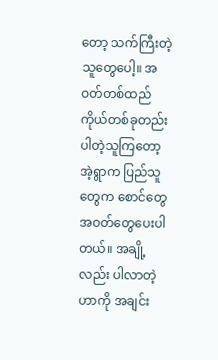တော့ သက်ကြီးတဲ့သူတွေပေါ့။ အဝတ်တစ်ထည် ကိုယ်တစ်ခုတည်း ပါတဲ့သူကြတော့ အဲ့ရွာက ပြည်သူတွေက စောင်တွေ အဝတ်တွေပေးပါတယ်။ အချို့လည်း ပါလာတဲ့ဟာကို အချင်း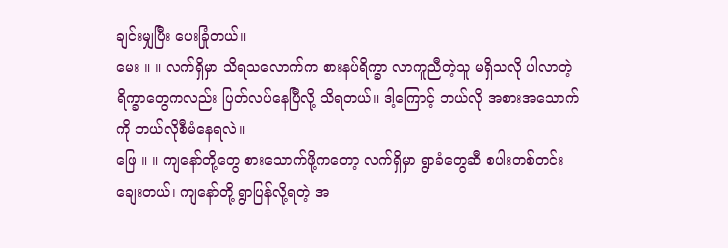ချင်းမျှပြီး ပေးခြုံတယ်။
မေး ။ ။ လက်ရှိမှာ သိရသလောက်က စားနပ်ရိက္ခာ လာကူညီတဲ့သူ မရှိသလို ပါလာတဲ့ ရိက္ခာတွေကလည်း ပြတ်လပ်နေပြီလို့ သိရတယ်။ ဒါ့ကြောင့် ဘယ်လို အစားအသောက်ကို ဘယ်လိုစီမံနေရလဲ။
ဖြေ ။ ။ ကျနော်တို့တွေ စားသောက်ဖို့ကတော့ လက်ရှိမှာ ရွာခံတွေဆီ စပါးတစ်တင်း ချေးတယ်၊ ကျနော်တို့ ရွာပြန်လို့ရတဲ့ အ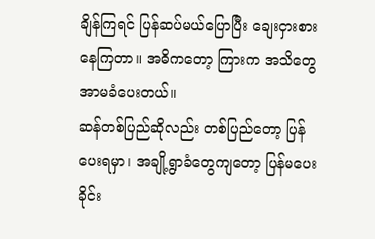ချိန်ကြရင် ပြန်ဆပ်မယ်ပြောပြီး ချေးငှားစားနေကြတာ။ အဓိကတော့ ကြားက အသိတွေ အာမခံပေးတယ်။
ဆန်တစ်ပြည်ဆိုလည်း တစ်ပြည်တော့ ပြန်ပေးရမှာ၊ အချို့ရွာခံတွေကျတော့ ပြန်မပေးခိုင်း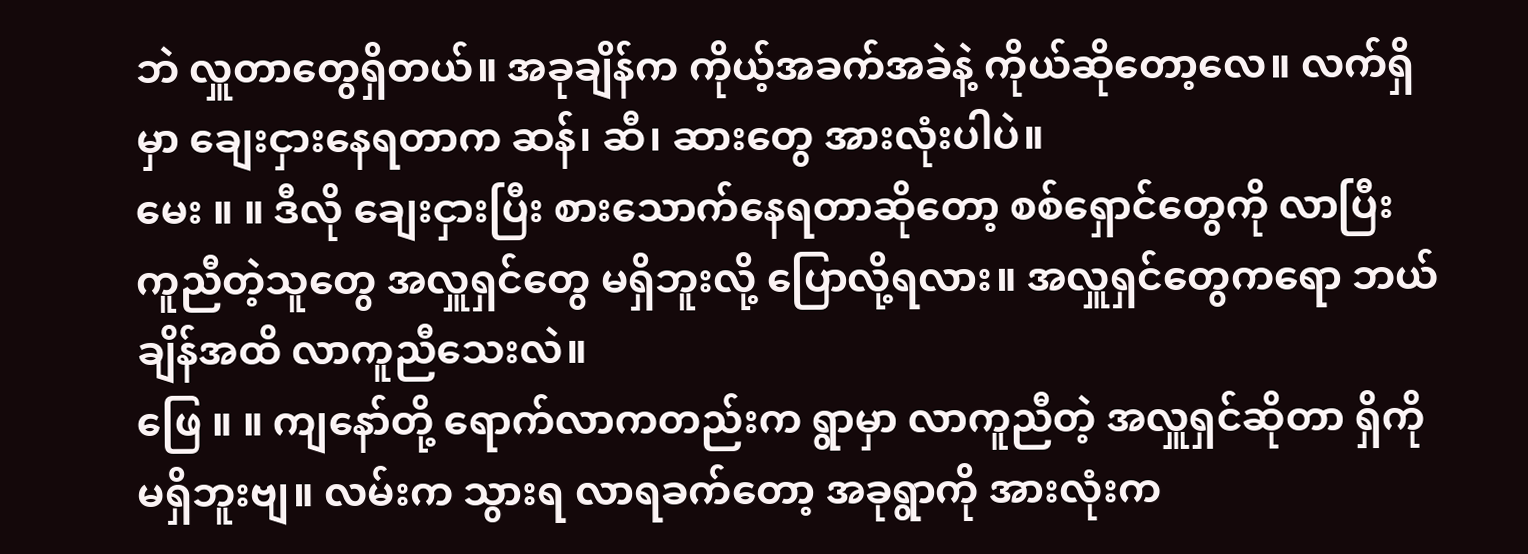ဘဲ လှူတာတွေရှိတယ်။ အခုချိန်က ကိုယ့်အခက်အခဲနဲ့ ကိုယ်ဆိုတော့လေ။ လက်ရှိမှာ ချေးငှားနေရတာက ဆန်၊ ဆီ၊ ဆားတွေ အားလုံးပါပဲ။
မေး ။ ။ ဒီလို ချေးငှားပြီး စားသောက်နေရတာဆိုတော့ စစ်ရှောင်တွေကို လာပြီး ကူညီတဲ့သူတွေ အလှူရှင်တွေ မရှိဘူးလို့ ပြောလို့ရလား။ အလှူရှင်တွေကရော ဘယ်ချိန်အထိ လာကူညီသေးလဲ။
ဖြေ ။ ။ ကျနော်တို့ ရောက်လာကတည်းက ရွာမှာ လာကူညီတဲ့ အလှူရှင်ဆိုတာ ရှိကို မရှိဘူးဗျ။ လမ်းက သွားရ လာရခက်တော့ အခုရွာကို အားလုံးက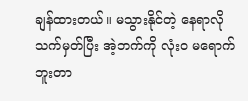ချန်ထားတယ်။ မသွားနိုင်တဲ့ နေရာလို သက်မှတ်ပြီး အဲ့ဘက်ကို လုံးဝ မရောက်ဘူးတာ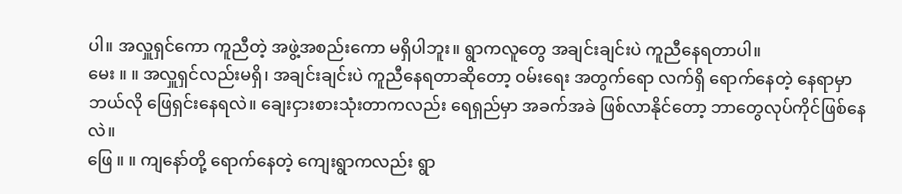ပါ။ အလှူရှင်ကော ကူညီတဲ့ အဖွဲ့အစည်းကော မရှိပါဘူး။ ရွာကလူတွေ အချင်းချင်းပဲ ကူညီနေရတာပါ။
မေး ။ ။ အလှူရှင်လည်းမရှိ၊ အချင်းချင်းပဲ ကူညီနေရတာဆိုတော့ ဝမ်းရေး အတွက်ရော လက်ရှိ ရောက်နေတဲ့ နေရာမှာ ဘယ်လို ဖြေရှင်းနေရလဲ။ ချေးငှားစားသုံးတာကလည်း ရေရှည်မှာ အခက်အခဲ ဖြစ်လာနိုင်တော့ ဘာတွေလုပ်ကိုင်ဖြစ်နေလဲ။
ဖြေ ။ ။ ကျနော်တို့ ရောက်နေတဲ့ ကျေးရွာကလည်း ရွာ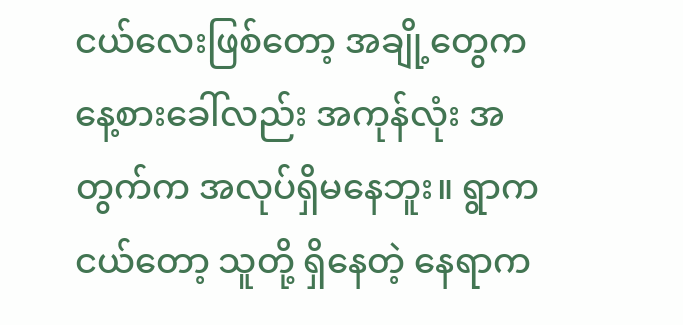ငယ်လေးဖြစ်တော့ အချို့တွေက နေ့စားခေါ်လည်း အကုန်လုံး အတွက်က အလုပ်ရှိမနေဘူး။ ရွာကငယ်တော့ သူတို့ ရှိနေတဲ့ နေရာက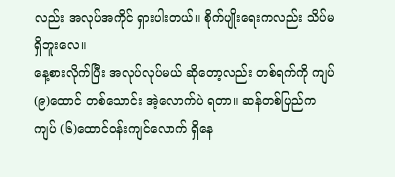လည်း အလုပ်အကိုင် ရှားပါးတယ်။ စိုက်ပျိုးရေးကလည်း သိပ်မရှိဘူးလေ။
နေ့စားလိုက်ပြီး အလုပ်လုပ်မယ် ဆိုတော့လည်း တစ်ရက်ကို ကျပ် (၉)ထောင် တစ်သောင်း အဲ့လောက်ပဲ ရတာ။ ဆန်တစ်ပြည်က ကျပ် (၆)ထောင်ဝန်းကျင်လောက် ရှိနေ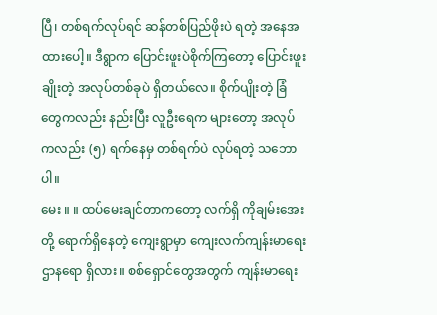ပြီ၊ တစ်ရက်လုပ်ရင် ဆန်တစ်ပြည်ဖိုးပဲ ရတဲ့ အနေအထားပေါ့။ ဒီရွာက ပြောင်းဖူးပဲစိုက်ကြတော့ ပြောင်းဖူးချိုးတဲ့ အလုပ်တစ်ခုပဲ ရှိတယ်လေ။ စိုက်ပျိုးတဲ့ ခြံတွေကလည်း နည်းပြီး လူဦးရေက များတော့ အလုပ်ကလည်း (၅) ရက်နေမှ တစ်ရက်ပဲ လုပ်ရတဲ့ သဘောပါ။
မေး ။ ။ ထပ်မေးချင်တာကတော့ လက်ရှိ ကိုချမ်းအေး တို့ ရောက်ရှိနေတဲ့ ကျေးရွာမှာ ကျေးလက်ကျန်းမာရေး ဌာနရော ရှိလား။ စစ်ရှောင်တွေအတွက် ကျန်းမာရေး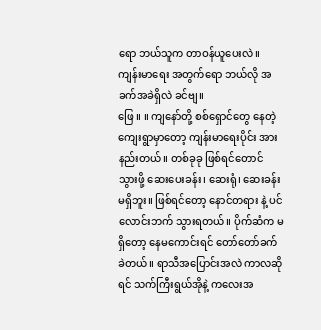ရော ဘယ်သူက တာဝန်ယူပေးလဲ။ ကျန်းမာရေး အတွက်ရော ဘယ်လို အခက်အခဲရှိလဲ ခင်ဗျ။
ဖြေ ။ ။ ကျနော်တို့ စစ်ရှောင်တွေ နေတဲ့ ကျေးရွာမှာတော့ ကျန်းမာရေးပိုင်း အားနည်းတယ်။ တစ်ခုခု ဖြစ်ရင်တောင် သွားဖို့ ဆေးပေးခန်း၊ ဆေးရုံ၊ ဆေးခန်းမရှိဘူး။ ဖြစ်ရင်တော့ နောင်တရား နဲ့ ပင်လောင်းဘက် သွားရတယ်။ ပိုက်ဆံက မရှိတော့ နေမကောင်းရင် တော်တော်ခက်ခဲတယ်။ ရာသီအပြောင်းအလဲ ကာလဆိုရင် သက်ကြီးရွယ်အိုနဲ့ ကလေးအ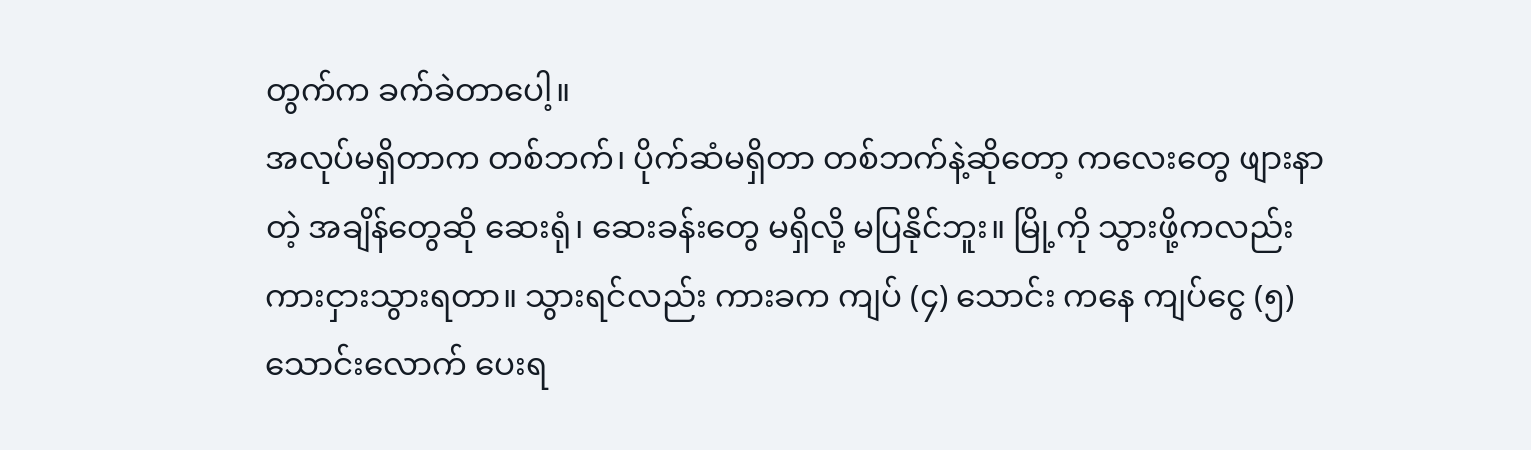တွက်က ခက်ခဲတာပေါ့။
အလုပ်မရှိတာက တစ်ဘက်၊ ပိုက်ဆံမရှိတာ တစ်ဘက်နဲ့ဆိုတော့ ကလေးတွေ ဖျားနာတဲ့ အချိန်တွေဆို ဆေးရုံ၊ ဆေးခန်းတွေ မရှိလို့ မပြနိုင်ဘူး။ မြို့ကို သွားဖို့ကလည်း ကားငှားသွားရတာ။ သွားရင်လည်း ကားခက ကျပ် (၄) သောင်း ကနေ ကျပ်ငွေ (၅) သောင်းလောက် ပေးရ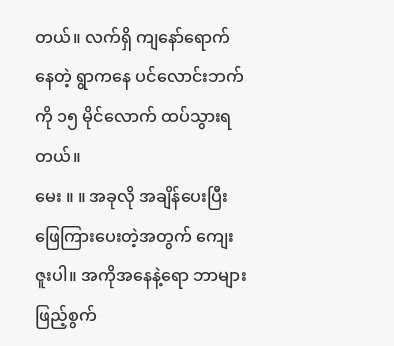တယ်။ လက်ရှိ ကျနော်ရောက်နေတဲ့ ရွာကနေ ပင်လောင်းဘက်ကို ၁၅ မိုင်လောက် ထပ်သွားရတယ်။
မေး ။ ။ အခုလို အချိန်ပေးပြီး ဖြေကြားပေးတဲ့အတွက် ကျေးဇူးပါ။ အကိုအနေနဲ့ရော ဘာများ ဖြည့်စွက်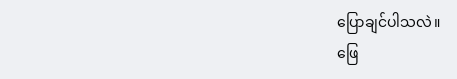ပြောချင်ပါသလဲ။
ဖြေ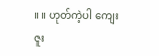။ ။ ဟုတ်ကဲ့ပါ ကျေးဇူး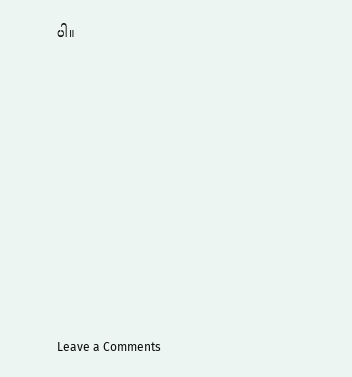ပါ။












Leave a Comments